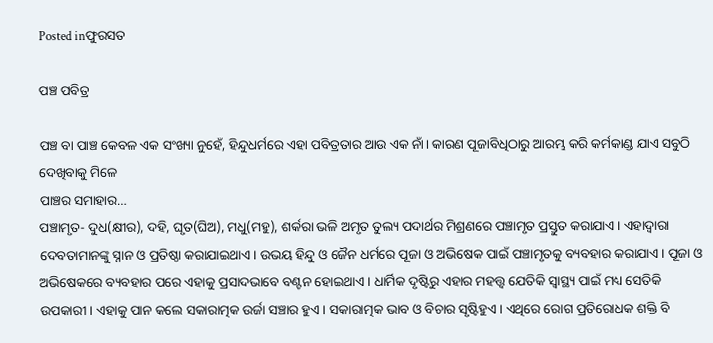Posted inଫୁରସତ

ପଞ୍ଚ ପବିତ୍ର

ପଞ୍ଚ ବା ପାଞ୍ଚ କେବଳ ଏକ ସଂଖ୍ୟା ନୁହେଁ, ହିନ୍ଦୁଧର୍ମରେ ଏହା ପବିତ୍ରତାର ଆଉ ଏକ ନାଁ। କାରଣ ପୂଜାବିଧିଠାରୁ ଆରମ୍ଭ କରି କର୍ମକାଣ୍ଡ ଯାଏ ସବୁଠି ଦେଖିବାକୁ ମିଳେ
ପାଞ୍ଚର ସମାହାର…
ପଞ୍ଚାମୃତ- ଦୁଧ(କ୍ଷୀର), ଦହି, ଘୃତ(ଘିଅ), ମଧୁ(ମହୁ), ଶର୍କରା ଭଳି ଅମୃତ ତୁଲ୍ୟ ପଦାର୍ଥର ମିଶ୍ରଣରେ ପଞ୍ଚାମୃତ ପ୍ରସ୍ତୁତ କରାଯାଏ। ଏହାଦ୍ୱାରା ଦେବତାମାନଙ୍କୁ ସ୍ନାନ ଓ ପ୍ରତିଷ୍ଠା କରାଯାଇଥାଏ। ଉଭୟ ହିନ୍ଦୁ ଓ ଜୈନ ଧର୍ମରେ ପୂଜା ଓ ଅଭିଷେକ ପାଇଁ ପଞ୍ଚାମୃତକୁ ବ୍ୟବହାର କରାଯାଏ। ପୂଜା ଓ ଅଭିଷେକରେ ବ୍ୟବହାର ପରେ ଏହାକୁ ପ୍ରସାଦଭାବେ ବଣ୍ଟନ ହୋଇଥାଏ। ଧାର୍ମିକ ଦୃଷ୍ଟିରୁ ଏହାର ମହତ୍ତ୍ବ ଯେତିକି ସ୍ବାସ୍ଥ୍ୟ ପାଇଁ ମଧ୍ୟ ସେତିକି ଉପକାରୀ। ଏହାକୁ ପାନ କଲେ ସକାରାତ୍ମକ ଉର୍ଜା ସଞ୍ଚାର ହୁଏ। ସକାରାତ୍ମକ ଭାବ ଓ ବିଚାର ସୃଷ୍ଟିହୁଏ। ଏଥିରେ ରୋଗ ପ୍ରତିରୋଧକ ଶକ୍ତି ବି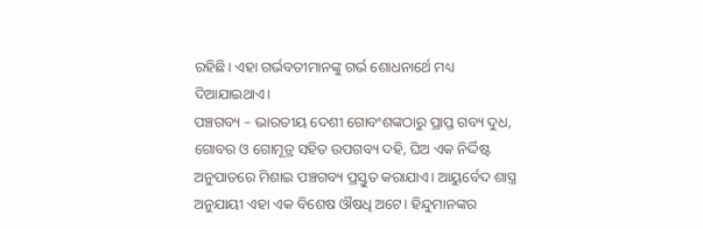ରହିଛି। ଏହା ଗର୍ଭବତୀମାନଙ୍କୁ ଗର୍ଭ ଶୋଧନାର୍ଥେ ମଧ୍ୟ ଦିଆଯାଇଥାଏ।
ପଞ୍ଚଗବ୍ୟ – ଭାରତୀୟ ଦେଶୀ ଗୋବଂଶଙ୍କଠାରୁ ପ୍ରାପ୍ତ ଗବ୍ୟ ଦୁଧ, ଗୋବର ଓ ଗୋମୂତ୍ର ସହିତ ଉପଗବ୍ୟ ଦହି, ଘିଅ ଏକ ନିର୍ଦ୍ଦିଷ୍ଟ ଅନୁପାତରେ ମିଶାଇ ପଞ୍ଚଗବ୍ୟ ପ୍ରସ୍ତୁତ କରାଯାଏ। ଆୟୁର୍ବେଦ ଶାସ୍ତ୍ର ଅନୁଯାୟୀ ଏହା ଏକ ବିଶେଷ ଔଷଧି ଅଟେ। ହିନ୍ଦୁମାନଙ୍କର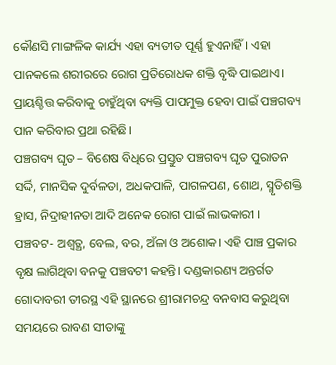କୌଣସି ମାଙ୍ଗଳିକ କାର୍ଯ୍ୟ ଏହା ବ୍ୟତୀତ ପୂର୍ଣ୍ଣ ହୁଏନାହିଁ। ଏହା ପାନକଲେ ଶରୀରରେ ରୋଗ ପ୍ରତିରୋଧକ ଶକ୍ତି ବୃଦ୍ଧି ପାଇଥାଏ। ପ୍ରାୟଶ୍ଚିତ୍ତ କରିବାକୁ ଚାହୁଁଥିବା ବ୍ୟକ୍ତି ପାପମୁକ୍ତ ହେବା ପାଇଁ ପଞ୍ଚଗବ୍ୟ ପାନ କରିବାର ପ୍ରଥା ରହିଛି।
ପଞ୍ଚଗବ୍ୟ ଘୃତ – ବିଶେଷ ବିଧିରେ ପ୍ରସ୍ତୁତ ପଞ୍ଚଗବ୍ୟ ଘୃତ ପୁରାତନ ସର୍ଦ୍ଦି, ମାନସିକ ଦୁର୍ବଳତା, ଅଧକପାଳି, ପାଗଳପଣ, ଶୋଥ, ସ୍ମୃତିଶକ୍ତି ହ୍ରାସ, ନିଦ୍ରାହୀନତା ଆଦି ଅନେକ ରୋଗ ପାଇଁ ଲାଭକାରୀ ।
ପଞ୍ଚବଟ- ଅଶ୍ୱତ୍ଥ, ବେଲ, ବର, ଅଁଳା ଓ ଅଶୋକ। ଏହି ପାଞ୍ଚ ପ୍ରକାର ବୃକ୍ଷ ଲାଗିଥିବା ବନକୁ ପଞ୍ଚବଟୀ କହନ୍ତି। ଦଣ୍ଡକାରଣ୍ୟ ଅନ୍ତର୍ଗତ ଗୋଦାବରୀ ତୀରସ୍ଥ ଏହି ସ୍ଥାନରେ ଶ୍ରୀରାମଚନ୍ଦ୍ର ବନବାସ କରୁଥିବା ସମୟରେ ରାବଣ ସୀତାଙ୍କୁ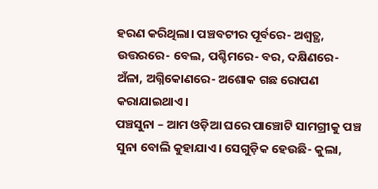ହରଣ କରିଥିଲା। ପଞ୍ଚବଟୀର ପୂର୍ବରେ- ଅଶ୍ୱତ୍ଥ, ଉତ୍ତରରେ- ବେଲ, ପଶ୍ଚିମରେ- ବର, ଦକ୍ଷିଣରେ- ଅଁଳା, ଅଗ୍ନିକୋଣରେ- ଅଶୋକ ଗଛ ରୋପଣ କରାଯାଇଥାଏ।
ପଞ୍ଚସୁନା – ଆମ ଓଡ଼ିଆ ଘରେ ପାଞ୍ଚୋଟି ସାମଗ୍ରୀକୁ ପଞ୍ଚ ସୁନା ବୋଲି କୁହାଯାଏ। ସେଗୁଡ଼ିକ ହେଉଛି- କୁଲା,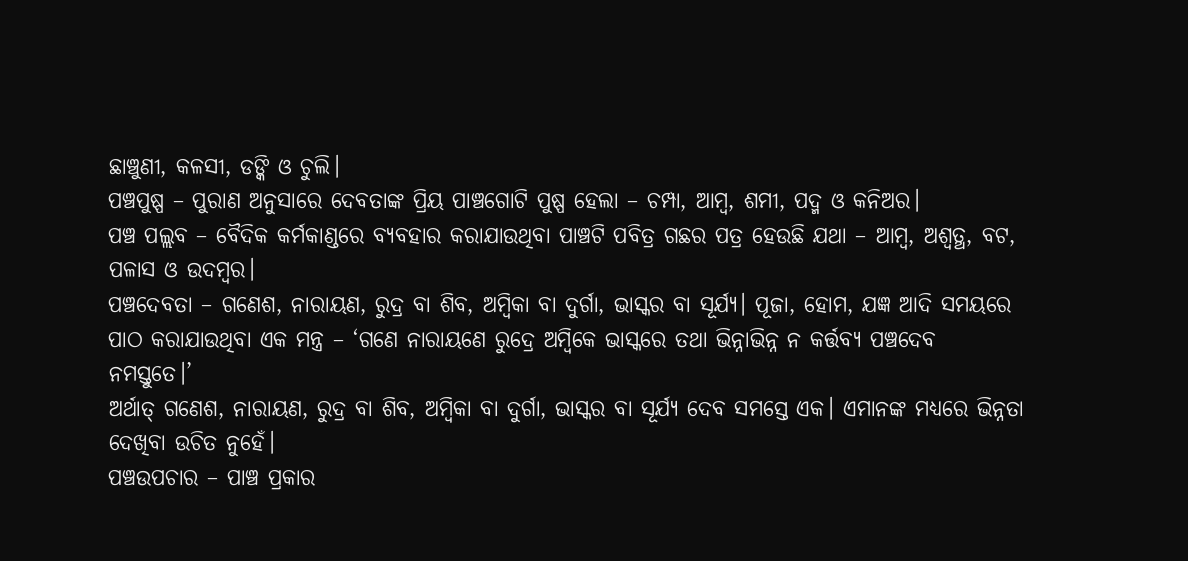ଛାଞ୍ଚୁଣୀ, କଳସୀ, ଡଙ୍କି ଓ ଚୁଲି।
ପଞ୍ଚପୁଷ୍ପ – ପୁରାଣ ଅନୁସାରେ ଦେବତାଙ୍କ ପ୍ରିୟ ପାଞ୍ଚଗୋଟି ପୁଷ୍ପ ହେଲା – ଚମ୍ପା, ଆମ୍ବ, ଶମୀ, ପଦ୍ମ ଓ କନିଅର।
ପଞ୍ଚ ପଲ୍ଲବ – ବୈଦିକ କର୍ମକାଣ୍ଡରେ ବ୍ୟବହାର କରାଯାଉଥିବା ପାଞ୍ଚଟି ପବିତ୍ର ଗଛର ପତ୍ର ହେଉଛି ଯଥା – ଆମ୍ବ, ଅଶ୍ୱତ୍ଥ, ବଟ, ପଳାସ ଓ ଉଦମ୍ବର।
ପଞ୍ଚଦେବତା – ଗଣେଶ, ନାରାୟଣ, ରୁଦ୍ର ବା ଶିବ, ଅମ୍ବିକା ବା ଦୁର୍ଗା, ଭାସ୍କର ବା ସୂର୍ଯ୍ୟ। ପୂଜା, ହୋମ, ଯଜ୍ଞ ଆଦି ସମୟରେ ପାଠ କରାଯାଉଥିବା ଏକ ମନ୍ତ୍ର – ‘ଗଣେ ନାରାୟଣେ ରୁଦ୍ରେ ଅମ୍ବିକେ ଭାସ୍କରେ ତଥା ଭିନ୍ନାଭିନ୍ନ ନ କର୍ତ୍ତବ୍ୟ ପଞ୍ଚଦେବ ନମସ୍ତୁତେ।’
ଅର୍ଥାତ୍‌ ଗଣେଶ, ନାରାୟଣ, ରୁଦ୍ର ବା ଶିବ, ଅମ୍ବିକା ବା ଦୁର୍ଗା, ଭାସ୍କର ବା ସୂର୍ଯ୍ୟ ଦେବ ସମସ୍ତେ ଏକ। ଏମାନଙ୍କ ମଧ୍ୟରେ ଭିନ୍ନତା ଦେଖିବା ଉଚିତ ନୁହେଁ।
ପଞ୍ଚଉପଚାର – ପାଞ୍ଚ ପ୍ରକାର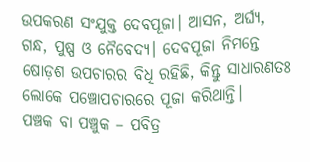ଉପକରଣ ସଂଯୁକ୍ତ ଦେବପୂଜା। ଆସନ, ଅର୍ଘ୍ୟ, ଗନ୍ଧ, ପୁଷ୍ପ ଓ ନୈବେଦ୍ୟ। ଦେବପୂଜା ନିମନ୍ତେ ଷୋଡ଼ଶ ଉପଚାରର ବିଧି ରହିଛି, କିନ୍ତୁ ସାଧାରଣତଃ ଲୋକେ ପଞ୍ଚୋପଚାରରେ ପୂଜା କରିଥାନ୍ତି।
ପଞ୍ଚକ ବା ପଞ୍ଚୁକ – ପବିତ୍ର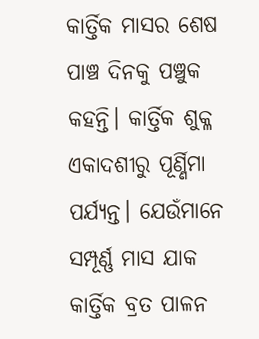କାର୍ତ୍ତିକ ମାସର ଶେଷ ପାଞ୍ଚ ଦିନକୁ ପଞ୍ଚୁକ କହନ୍ତି। କାର୍ତ୍ତିକ ଶୁକ୍ଳ ଏକାଦଶୀରୁ ପୂର୍ଣ୍ଣିମା ପର୍ଯ୍ୟନ୍ତ। ଯେଉଁମାନେ ସମ୍ପୂର୍ଣ୍ଣ ମାସ ଯାକ କାର୍ତ୍ତିକ ବ୍ରତ ପାଳନ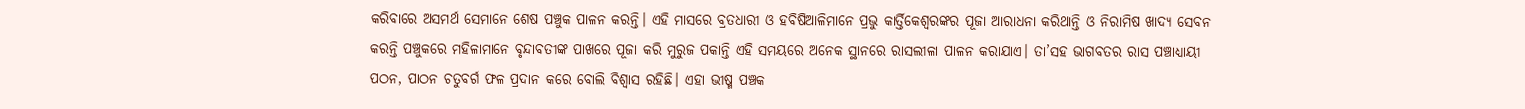କରିବାରେ ଅସମର୍ଥ ସେମାନେ ଶେଷ ପଞ୍ଚୁକ ପାଳନ କରନ୍ତି। ଏହି ମାସରେ ବ୍ରତଧାରୀ ଓ ହବିଷିଆଳିମାନେ ପ୍ରଭୁ କାର୍ତ୍ତିକେଶ୍ୱରଙ୍କର ପୂଜା ଆରାଧନା କରିଥାନ୍ତି ଓ ନିରାମିଷ ଖାଦ୍ୟ ସେବନ କରନ୍ତି ପଞ୍ଚୁକରେ ମହିଳାମାନେ ବୃନ୍ଦାବତୀଙ୍କ ପାଖରେ ପୂଜା କରି ମୁରୁଜ ପକାନ୍ତି ଏହି ସମୟରେ ଅନେକ ସ୍ଥାନରେ ରାସଲୀଳା ପାଳନ କରାଯାଏ। ତା’ସହ ଭାଗବତର ରାସ ପଞ୍ଚାଧ୍ୟାୟୀ ପଠନ, ପାଠନ ଚତୁବର୍ଗ ଫଳ ପ୍ରଦାନ କରେ ବୋଲି ବିଶ୍ୱାସ ରହିଛି। ଏହା ଭୀଷ୍ମ ପଞ୍ଚକ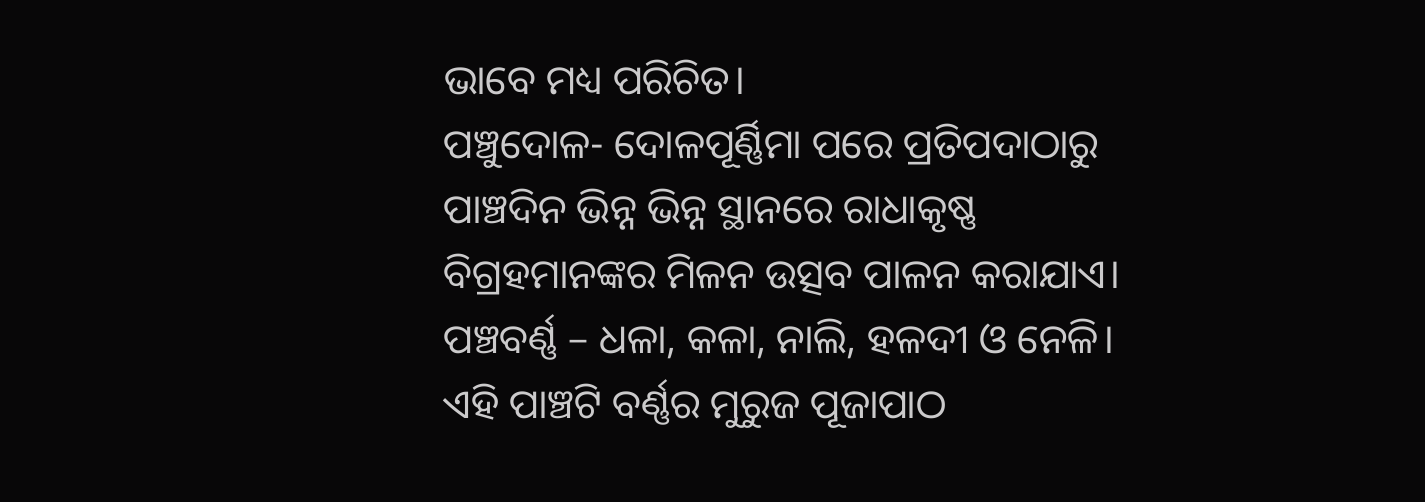ଭାବେ ମଧ୍ୟ ପରିଚିତ।
ପଞ୍ଚୁଦୋଳ- ଦୋଳପୂର୍ଣ୍ଣିମା ପରେ ପ୍ରତିପଦାଠାରୁ ପାଞ୍ଚଦିନ ଭିନ୍ନ ଭିନ୍ନ ସ୍ଥାନରେ ରାଧାକୃଷ୍ଣ ବିଗ୍ରହମାନଙ୍କର ମିଳନ ଉତ୍ସବ ପାଳନ କରାଯାଏ।
ପଞ୍ଚବର୍ଣ୍ଣ – ଧଳା, କଳା, ନାଲି, ହଳଦୀ ଓ ନେଳି। ଏହି ପାଞ୍ଚଟି ବର୍ଣ୍ଣର ମୁରୁଜ ପୂଜାପାଠ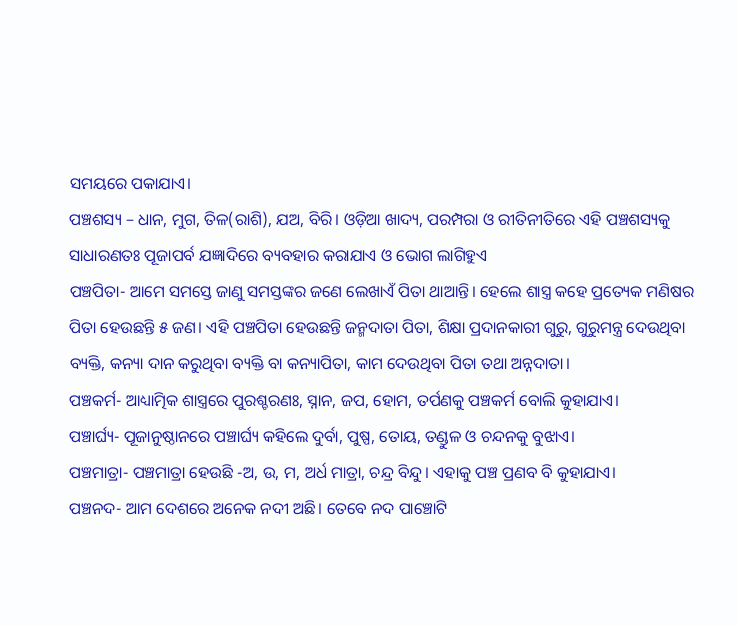ସମୟରେ ପକାଯାଏ।
ପଞ୍ଚଶସ୍ୟ – ଧାନ, ମୁଗ, ତିଳ(ରାଶି), ଯଅ, ବିରି। ଓଡ଼ିଆ ଖାଦ୍ୟ, ପରମ୍ପରା ଓ ରୀତିନୀତିରେ ଏହି ପଞ୍ଚଶସ୍ୟକୁ ସାଧାରଣତଃ ପୂଜାପର୍ବ ଯଜ୍ଞାଦିରେ ବ୍ୟବହାର କରାଯାଏ ଓ ଭୋଗ ଲାଗିହୁଏ
ପଞ୍ଚପିତା- ଆମେ ସମସ୍ତେ ଜାଣୁ ସମସ୍ତଙ୍କର ଜଣେ ଲେଖାଏଁ ପିତା ଥାଆନ୍ତି। ହେଲେ ଶାସ୍ତ୍ର କହେ ପ୍ରତ୍ୟେକ ମଣିଷର ପିତା ହେଉଛନ୍ତି ୫ ଜଣ। ଏହି ପଞ୍ଚପିତା ହେଉଛନ୍ତି ଜନ୍ମଦାତା ପିତା, ଶିକ୍ଷା ପ୍ରଦାନକାରୀ ଗୁରୁ, ଗୁରୁମନ୍ତ୍ର ଦେଉଥିବା ବ୍ୟକ୍ତି, କନ୍ୟା ଦାନ କରୁଥିବା ବ୍ୟକ୍ତି ବା କନ୍ୟାପିତା, କାମ ଦେଉଥିବା ପିତା ତଥା ଅନ୍ନଦାତା।
ପଞ୍ଚକର୍ମ- ଆଧ୍ୟାତ୍ମିକ ଶାସ୍ତ୍ରରେ ପୁରଶ୍ଚରଣଃ, ସ୍ନାନ, ଜପ, ହୋମ, ତର୍ପଣକୁ ପଞ୍ଚକର୍ମ ବୋଲି କୁହାଯାଏ।
ପଞ୍ଚାର୍ଘ୍ୟ- ପୂଜାନୁଷ୍ଠାନରେ ପଞ୍ଚାର୍ଘ୍ୟ କହିଲେ ଦୁର୍ବା, ପୁଷ୍ପ, ତୋୟ, ତଣ୍ଡୁଳ ଓ ଚନ୍ଦନକୁ ବୁଝାଏ।
ପଞ୍ଚମାତ୍ରା- ପଞ୍ଚମାତ୍ରା ହେଉଛି -ଅ, ଉ, ମ, ଅର୍ଧ ମାତ୍ରା, ଚନ୍ଦ୍ର ବିନ୍ଦୁ। ଏହାକୁ ପଞ୍ଚ ପ୍ରଣବ ବି କୁହାଯାଏ।
ପଞ୍ଚନଦ- ଆମ ଦେଶରେ ଅନେକ ନଦୀ ଅଛି। ତେବେ ନଦ ପାଞ୍ଚୋଟି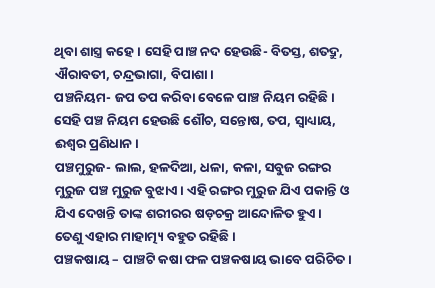ଥିବା ଶାସ୍ତ୍ର କହେ। ସେହି ପାଞ୍ଚ ନଦ ହେଉଛି- ବିତସ୍ତ, ଶତଦ୍ରୁ, ଐରାବତୀ, ଚନ୍ଦ୍ରଭାଗା, ବିପାଶା।
ପଞ୍ଚନିୟମ- ଜପ ତପ କରିବା ବେଳେ ପାଞ୍ଚ ନିୟମ ରହିଛି। ସେହି ପଞ୍ଚ ନିୟମ ହେଉଛି ଶୌଚ, ସନ୍ତୋଷ, ତପ, ସ୍ବାଧ୍ୟାୟ, ଈଶ୍ୱର ପ୍ରଣିଧାନ।
ପଞ୍ଚମୁରୁଜ- ଲାଲ, ହଳଦିଆ, ଧଳା, କଳା, ସବୁଜ ରଙ୍ଗର ମୁରୁଜ ପଞ୍ଚ ମୁରୁଜ ବୁଝାଏ। ଏହି ରଙ୍ଗର ମୁରୁଜ ଯିଏ ପକାନ୍ତି ଓ ଯିଏ ଦେଖନ୍ତି ତାଙ୍କ ଶରୀରର ଷଡ଼ଚକ୍ର ଆନ୍ଦୋଳିତ ହୁଏ। ତେଣୁ ଏହାର ମାହାତ୍ମ୍ୟ ବହୁତ ରହିଛି।
ପଞ୍ଚକଷାୟ – ପାଞ୍ଚଟି କଷା ଫଳ ପଞ୍ଚକଷାୟ ଭାବେ ପରିଚିତ।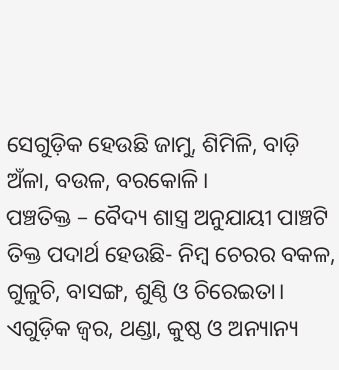ସେଗୁଡ଼ିକ ହେଉଛି ଜାମୁ, ଶିମିଳି, ବାଡ଼ି ଅଁଳା, ବଉଳ, ବରକୋଳି।
ପଞ୍ଚତିକ୍ତ – ବୈଦ୍ୟ ଶାସ୍ତ୍ର ଅନୁଯାୟୀ ପାଞ୍ଚଟି ତିକ୍ତ ପଦାର୍ଥ ହେଉଛି- ନିମ୍ବ ଚେରର ବକଳ, ଗୁଳୁଚି, ବାସଙ୍ଗ, ଶୁଣ୍ଠି ଓ ଚିରେଇତା। ଏଗୁଡ଼ିକ ଜ୍ୱର, ଥଣ୍ଡା, କୁଷ୍ଠ ଓ ଅନ୍ୟାନ୍ୟ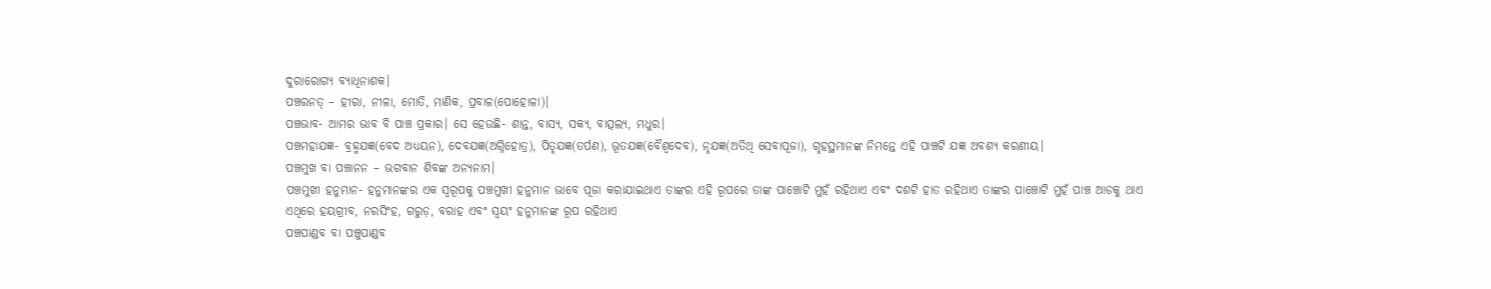ଦୁରାରୋଗ୍ୟ ବ୍ୟାଧିନାଶକ।
ପଞ୍ଚରନତ୍ – ହୀରା, ନୀଳା, ମୋତି, ମାଣିକ, ପ୍ରବାଳ(ପୋହୋଳା)।
ପଞ୍ଚଭାବ- ଆମର ଭାବ ବି ପାଞ୍ଚ ପ୍ରକାର। ସେ ହେଉଛି- ଶାନ୍ତ, ବାସ୍ୟ, ସକ୍ୟ, ବାତ୍ସଲ୍ୟ, ମଧୁର।
ପଞ୍ଚମହାଯଜ୍ଞ- ବ୍ରହ୍ମଯଜ୍ଞ(ବେଦ ଅଧ୍ୟୟନ), ଦେବଯଜ୍ଞ(ଅଗ୍ନିହୋତ୍ର), ପିତୃଯଜ୍ଞ(ତର୍ପଣ), ଭୂତଯଜ୍ଞ(ବୈଶ୍ୱଦେବ), ନୃଯଜ୍ଞ(ଅତିଥି ସେବାପୂଜା), ଗୃହସ୍ଥମାନଙ୍କ ନିମନ୍ତେ ଏହି ପାଞ୍ଚଟି ଯଜ୍ଞ ଅବଶ୍ୟ କରଣୀୟ।
ପଞ୍ଚମୁଖ ବା ପଞ୍ଚାନନ – ଭଗବାନ ଶିବଙ୍କ ଅନ୍ୟନାମ।
ପଞ୍ଚମୁଖୀ ହନୁମାନ- ହନୁମାନଙ୍କର ଏକ ସ୍ବରୂପକୁ ପଞ୍ଚମୁଖୀ ହନୁମାନ ଭାବେ ପୂଜା କରାଯାଇଥାଏ ତାଙ୍କର ଏହି ରୂପରେ ତାଙ୍କ ପାଞ୍ଚୋଟି ମୁହଁ ରହିଥାଏ ଏବଂ ଦଶଟି ହାତ ରହିଥାଏ ତାଙ୍କର ପାଞ୍ଚୋଟି ମୁହଁ ପାଞ୍ଚ ଆଡକୁ ଥାଏ
ଏଥିରେ ହୟଗ୍ରୀବ, ନରସିଂହ, ଗରୁଡ଼, ବରାହ ଏବଂ ସ୍ବୟଂ ହନୁମାନଙ୍କ ରୂପ ରହିଥାଏ
ପଞ୍ଚପାଣ୍ଡବ ବା ପଞ୍ଚୁପାଣ୍ଡବ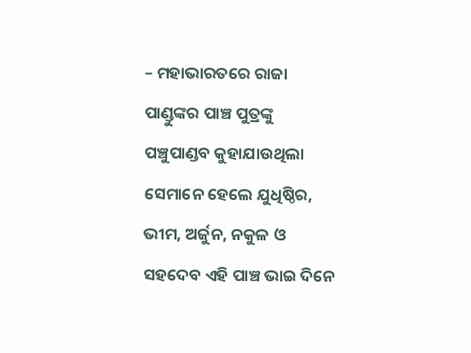– ମହାଭାରତରେ ରାଜା ପାଣ୍ଡୁଙ୍କର ପାଞ୍ଚ ପୁତ୍ରଙ୍କୁ ପଞ୍ଚୁପାଣ୍ଡବ କୁହାଯାଉଥିଲା ସେମାନେ ହେଲେ ଯୁଧିଷ୍ଠିର, ଭୀମ, ଅର୍ଜୁନ, ନକୁଳ ଓ ସହଦେବ ଏହି ପାଞ୍ଚ ଭାଇ ଦିନେ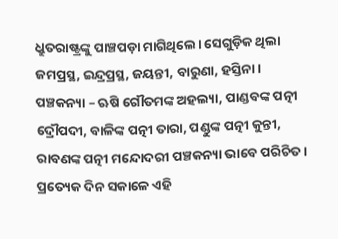ଧ୍ରୁତରାଷ୍ଟ୍ରଙ୍କୁ ପାଞ୍ଚପଡ଼ା ମାଗିଥିଲେ। ସେଗୁଡ଼ିକ ଥିଲା ଜମପ୍ରସ୍ଥ, ଇନ୍ଦ୍ରପ୍ରସ୍ଥ, ଜୟନ୍ତୀ, ବାରୁଣା, ହସ୍ତିନା।
ପଞ୍ଚକନ୍ୟା – ଋଷି ଗୌତମଙ୍କ ଅହଲ୍ୟା, ପାଣ୍ଡବଙ୍କ ପତ୍ନୀ ଦ୍ରୌପଦୀ, ବାଳିଙ୍କ ପତ୍ନୀ ତାରା, ପଣ୍ଡୁଙ୍କ ପତ୍ନୀ କୁନ୍ତୀ, ରାବଣଙ୍କ ପତ୍ନୀ ମନ୍ଦୋଦରୀ ପଞ୍ଚକନ୍ୟା ଭାବେ ପରିଚିତ। ପ୍ରତ୍ୟେକ ଦିନ ସକାଳେ ଏହି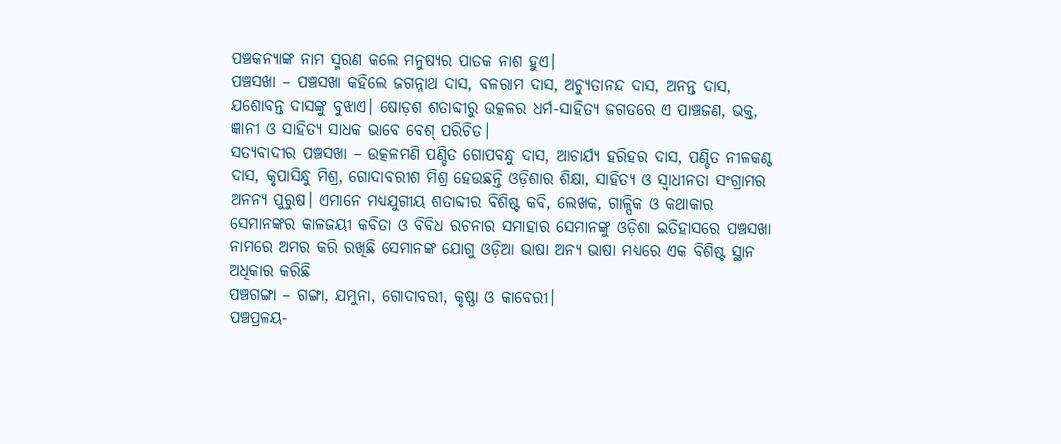ପଞ୍ଚକନ୍ୟାଙ୍କ ନାମ ସ୍ମରଣ କଲେ ମନୁଷ୍ୟର ପାତକ ନାଶ ହୁଏ।
ପଞ୍ଚସଖା – ପଞ୍ଚସଖା କହିଲେ ଜଗନ୍ନାଥ ଦାସ, ବଳରାମ ଦାସ, ଅଚ୍ୟୁତାନନ୍ଦ ଦାସ, ଅନନ୍ତ ଦାସ, ଯଶୋବନ୍ତ ଦାସଙ୍କୁ ବୁଝାଏ। ଷୋଡ଼ଶ ଶତାବ୍ଦୀରୁ ଉତ୍କଳର ଧର୍ମ-ସାହିତ୍ୟ ଜଗତରେ ଏ ପାଞ୍ଚଜଣ, ଭକ୍ତ, ଜ୍ଞାନୀ ଓ ସାହିତ୍ୟ ସାଧକ ଭାବେ ବେଶ୍‌ ପରିଚିତ।
ସତ୍ୟବାଦୀର ପଞ୍ଚସଖା – ଉତ୍କଳମଣି ପଣ୍ଡିତ ଗୋପବନ୍ଧୁ ଦାସ, ଆଚାର୍ଯ୍ୟ ହରିହର ଦାସ, ପଣ୍ଡିତ ନୀଳକଣ୍ଠ ଦାସ, କୃପାସିନ୍ଧୁ ମିଶ୍ର, ଗୋଦାବରୀଶ ମିଶ୍ର ହେଉଛନ୍ତି ଓଡ଼ିଶାର ଶିକ୍ଷା, ସାହିତ୍ୟ ଓ ସ୍ବାଧୀନତା ସଂଗ୍ରାମର ଅନନ୍ୟ ପୁରୁଷ। ଏମାନେ ମଧ୍ୟଯୁଗୀୟ ଶତାବ୍ଦୀର ବିଶିଷ୍ଟ କବି, ଲେଖକ, ଗାଳ୍ପିକ ଓ କଥାକାର
ସେମାନଙ୍କର କାଳଜୟୀ କବିତା ଓ ବିବିଧ ରଚନାର ସମାହାର ସେମାନଙ୍କୁ ଓଡ଼ିଶା ଇତିହାସରେ ପଞ୍ଚସଖା ନାମରେ ଅମର କରି ରଖିଛି ସେମାନଙ୍କ ଯୋଗୁ ଓଡ଼ିଆ ଭାଷା ଅନ୍ୟ ଭାଷା ମଧ୍ୟରେ ଏକ ବିଶିଷ୍ଟ ସ୍ଥାନ ଅଧିକାର କରିଛି
ପଞ୍ଚଗଙ୍ଗା – ଗଙ୍ଗା, ଯମୁନା, ଗୋଦାବରୀ, କୃଷ୍ଣା ଓ କାବେରୀ।
ପଞ୍ଚପ୍ରଳୟ-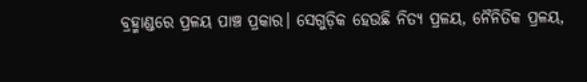ବ୍ରହ୍ମାଣ୍ଡରେ ପ୍ରଳୟ ପାଞ୍ଚ ପ୍ରକାର। ସେଗୁଡ଼ିକ ହେଉଛି ନିତ୍ୟ ପ୍ରଳୟ, ନୈନିତିକ ପ୍ରଳୟ,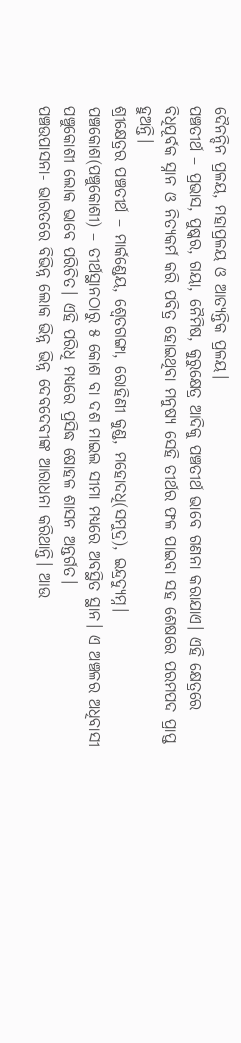ଦୈନନ୍ଦିନ ପ୍ରଳୟ, ମହାପ୍ରଳୟ ଓ ଆତ୍ୟନ୍ତିକ ପ୍ରଳୟ।
ପଞ୍ଚତୀର୍ଥ – ପ୍ରଭାସ, ପୁଷ୍କର, ଗୟା, ନୈମିଷ, କୁରୁକ୍ଷେତ୍ର ଆଦିକୁ ପଞ୍ଚତୀର୍ଥ ଭାବେ ଗଣନା କରାଯାଏ। ଏହି କ୍ଷେତ୍ରରେ ବିଧିପୂର୍ବକ ସ୍ନାନ ଓ ନିତ୍ୟକର୍ମ କରି ପବିତ୍ର ହୋଇଥିବା ମନୁଷ୍ୟ ସେହି ତୀର୍ଥର ଫଳ ପାଇବା ସହ ଶେଷରେ ପରମପଦ ପ୍ରାପ୍ତ ହୁଅନ୍ତି।
ଶ୍ରୀକ୍ଷେତ୍ରର ପଞ୍ଚତୀର୍ଥ – ମାର୍କଣ୍ଡେୟ, ଶ୍ୱେତଗଙ୍ଗା, ରୋହିଣୀ କୁଣ୍ଡ, ମହୋଦଧି(ସମୁଦ୍ର), ଇନ୍ଦ୍ରଦ୍ୟୁମ୍ନ।
ପଞ୍ଚକୋଶ(ପଞ୍ଚୁକୋଶୀ) – ତୀର୍ଥସ୍ଥାନଠାରୁ ୫ କୋଶ ବା ଦଶ ମାଇଲ ସୀମା ମଧ୍ୟରେ ଅବସ୍ଥିତ ସ୍ଥାନ। ଏ ଅଞ୍ଚଳର ଅଧିବାସୀ ପଞ୍ଚୁକୋଶୀ ଲୋକ ଭାବେ ପରିଚିତ। ଏହି ପରିଧି ମଧ୍ୟରେ ପ୍ରସିଦ୍ଧ ଷୋହଳ ଶାସନ ଅନ୍ତର୍ଗତ।
ପଞ୍ଚଉପାସନା- ଭାରତରେ ବିଭିନ୍ନ ଲୋକ ଭିନ୍ନ ଭିନ୍ନ ଦେବଦେବୀଙ୍କ ଆରାଧନା କରିଥାନ୍ତି। ଆଉ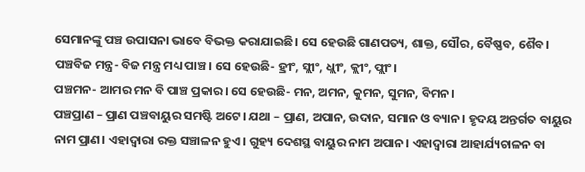ସେମାନଙ୍କୁ ପଞ୍ଚ ଉପାସନା ଭାବେ ବିଭକ୍ତ କରାଯାଇଛି। ସେ ହେଉଛି ଗାଣପତ୍ୟ, ଶାକ୍ତ, ସୌର, ବୈଷ୍ଣବ, ଶୈବ।
ପଞ୍ଚବିଜ ମନ୍ତ୍ର- ବିଜ ମନ୍ତ୍ର ମଧ୍ୟ ପାଞ୍ଚ । ସେ ହେଉଛି- ହ୍ରୀଂ, ସ୍ଲୀଂ, ଧ୍ଲୀଂ, କ୍ଲୀଂ, ପ୍ଲୀଂ।
ପଞ୍ଚମନ- ଆମର ମନ ବି ପାଞ୍ଚ ପ୍ରକାର। ସେ ହେଉଛି- ମନ, ଅମନ, କୁମନ, ସୁମନ, ବିମନ।
ପଞ୍ଚପ୍ରାଣ – ପ୍ରାଣ ପଞ୍ଚବାୟୁର ସମଷ୍ଟି ଅଟେ। ଯଥା – ପ୍ରାଣ, ଅପାନ, ଉଦାନ, ସମାନ ଓ ବ୍ୟାନ। ହୃଦୟ ଅନ୍ତର୍ଗତ ବାୟୁର ନାମ ପ୍ରାଣ। ଏହାଦ୍ୱାରା ରକ୍ତ ସଞ୍ଚାଳନ ହୁଏ। ଗୁହ୍ୟ ଦେଶସ୍ଥ ବାୟୁର ନାମ ଅପାନ। ଏହାଦ୍ୱାରା ଆହାର୍ଯ୍ୟଚାଳନ ବା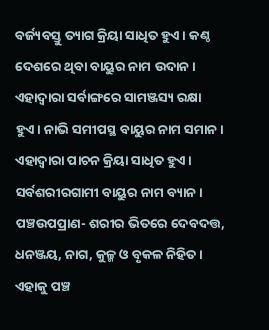ବର୍ଜ୍ୟବସ୍ତୁ ତ୍ୟାଗ କ୍ରିୟା ସାଧିତ ହୁଏ। କଣ୍ଠ ଦେଶରେ ଥିବା ବାୟୁର ନାମ ଉଦାନ। ଏହାଦ୍ୱାରା ସର୍ବାଙ୍ଗରେ ସାମଞ୍ଜସ୍ୟ ରକ୍ଷା ହୁଏ। ନାଭି ସମୀପସ୍ଥ ବାୟୁର ନାମ ସମାନ। ଏହାଦ୍ୱାରା ପାଚନ କ୍ରିୟା ସାଧିତ ହୁଏ। ସର୍ବଶରୀରଗାମୀ ବାୟୁର ନାମ ବ୍ୟାନ।
ପଞ୍ଚଉପପ୍ରାଣ- ଶରୀର ଭିତରେ ଦେବଦତ୍ତ, ଧନଞ୍ଜୟ, ନାଗ, କୁଳ୍ମ ଓ ବୃକଳ ନିହିତ। ଏହାକୁ ପଞ୍ଚ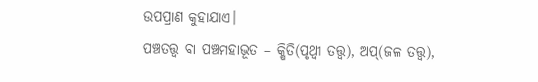ଉପପ୍ରାଣ କୁହାଯାଏ।
ପଞ୍ଚତତ୍ତ୍ୱ ବା ପଞ୍ଚମହାଭୂତ – କ୍ଷିତି(ପୃଥ୍ବୀ ତତ୍ତ୍ୱ), ଅପ୍‌(ଜଳ ତତ୍ତ୍ୱ),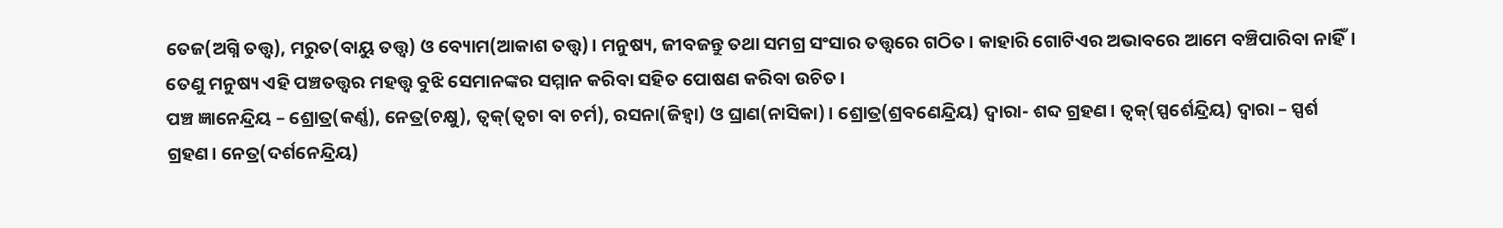ତେଜ(ଅଗ୍ନି ତତ୍ତ୍ୱ), ମରୁତ(ବାୟୁ ତତ୍ତ୍ୱ) ଓ ବ୍ୟୋମ(ଆକାଶ ତତ୍ତ୍ୱ)। ମନୁଷ୍ୟ, ଜୀବଜନ୍ତୁ ତଥା ସମଗ୍ର ସଂସାର ତତ୍ତ୍ୱରେ ଗଠିତ। କାହାରି ଗୋଟିଏର ଅଭାବରେ ଆମେ ବଞ୍ଚିପାରିବା ନାହିଁ। ତେଣୁ ମନୁଷ୍ୟ ଏହି ପଞ୍ଚତତ୍ତ୍ୱର ମହତ୍ତ୍ବ ବୁଝି ସେମାନଙ୍କର ସମ୍ମାନ କରିବା ସହିତ ପୋଷଣ କରିବା ଉଚିତ।
ପଞ୍ଚ ଜ୍ଞାନେନ୍ଦ୍ରିୟ – ଶ୍ରୋତ୍ର(କର୍ଣ୍ଣ), ନେତ୍ର(ଚକ୍ଷୁ), ତ୍ୱକ୍‌(ତ୍ୱଚା ବା ଚର୍ମ), ରସନା(ଜିହ୍ବା) ଓ ଘ୍ରାଣ(ନାସିକା)। ଶ୍ରୋତ୍ର(ଶ୍ରବଣେନ୍ଦ୍ରିୟ) ଦ୍ୱାରା- ଶବ୍ଦ ଗ୍ରହଣ। ତ୍ୱକ୍‌(ସ୍ପର୍ଶେନ୍ଦ୍ରିୟ) ଦ୍ୱାରା – ସ୍ପର୍ଶ ଗ୍ରହଣ। ନେତ୍ର(ଦର୍ଶନେନ୍ଦ୍ରିୟ)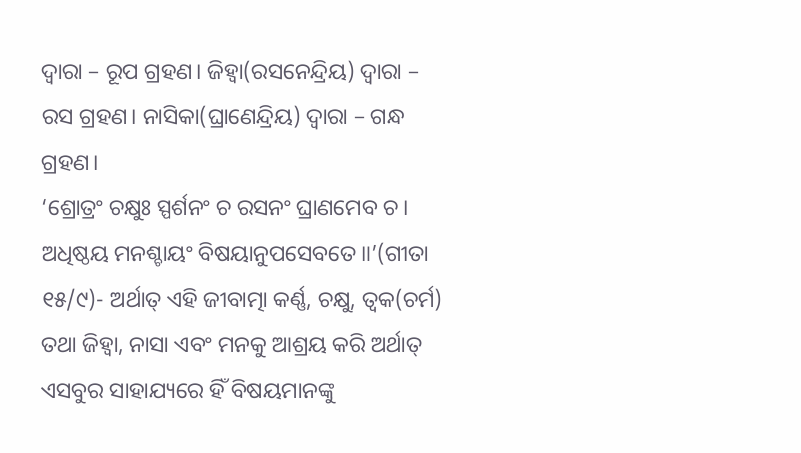ଦ୍ୱାରା – ରୂପ ଗ୍ରହଣ। ଜିହ୍ବା(ରସନେନ୍ଦ୍ରିୟ) ଦ୍ୱାରା – ରସ ଗ୍ରହଣ। ନାସିକା(ଘ୍ରାଣେନ୍ଦ୍ରିୟ) ଦ୍ୱାରା – ଗନ୍ଧ ଗ୍ରହଣ।
‘ଶ୍ରୋତ୍ରଂ ଚକ୍ଷୁଃ ସ୍ପର୍ଶନଂ ଚ ରସନଂ ଘ୍ରାଣମେବ ଚ।
ଅଧିଷ୍ଠୟ ମନଶ୍ଚାୟଂ ବିଷୟାନୁପସେବତେ॥’(ଗୀତା ୧୫/୯)- ଅର୍ଥାତ୍‌ ଏହି ଜୀବାତ୍ମା କର୍ଣ୍ଣ, ଚକ୍ଷୁ, ତ୍ୱକ(ଚର୍ମ) ତଥା ଜିହ୍ବା, ନାସା ଏବଂ ମନକୁ ଆଶ୍ରୟ କରି ଅର୍ଥାତ୍‌ ଏସବୁର ସାହାଯ୍ୟରେ ହିଁ ବିଷୟମାନଙ୍କୁ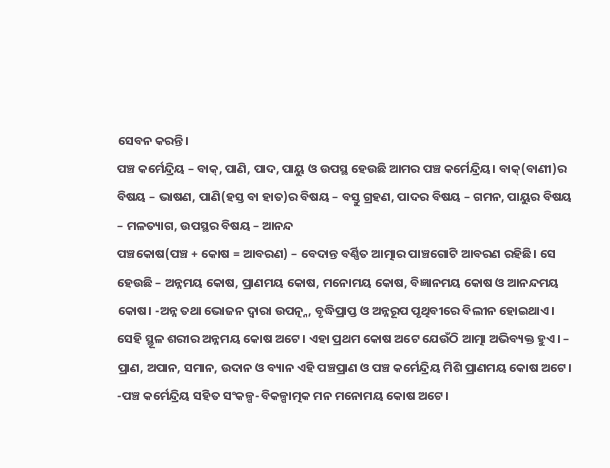ସେବନ କରନ୍ତି।
ପଞ୍ଚ କର୍ମେନ୍ଦ୍ରିୟ – ବାକ୍‌, ପାଣି, ପାଦ, ପାୟୁ ଓ ଉପସ୍ଥ ହେଉଛି ଆମର ପଞ୍ଚ କର୍ମେନ୍ଦ୍ରିୟ। ବାକ୍‌(ବାଣୀ)ର ବିଷୟ – ଭାଷଣ, ପାଣି(ହସ୍ତ ବା ହାତ)ର ବିଷୟ – ବସ୍ତୁ ଗ୍ରହଣ, ପାଦର ବିଷୟ – ଗମନ, ପାୟୁର ବିଷୟ – ମଳତ୍ୟାଗ, ଉପସ୍ଥର ବିଷୟ – ଆନନ୍ଦ
ପଞ୍ଚକୋଷ(ପଞ୍ଚ + କୋଷ = ଆବରଣ) – ବେଦାନ୍ତ ବର୍ଣ୍ଣିତ ଆତ୍ମାର ପାଞ୍ଚଗୋଟି ଆବରଣ ରହିଛି। ସେ ହେଉଛି – ଅନ୍ନମୟ କୋଷ, ପ୍ରାଣମୟ କୋଷ, ମନୋମୟ କୋଷ, ବିଜ୍ଞାନମୟ କୋଷ ଓ ଆନନ୍ଦମୟ କୋଷ। -ଅନ୍ନ ତଥା ଭୋଜନ ଦ୍ୱାରା ଉପତ୍ନ୍ନ, ବୃଦ୍ଧିପ୍ରାପ୍ତ ଓ ଅନ୍ନରୂପ ପୃଥିବୀରେ ବିଲୀନ ହୋଇଥାଏ। ସେହି ସ୍ଥୂଳ ଶରୀର ଅନ୍ନମୟ କୋଷ ଅଟେ। ଏହା ପ୍ରଥମ କୋଷ ଅଟେ ଯେଉଁଠି ଆତ୍ମା ଅଭିବ୍ୟକ୍ତ ହୁଏ। – ପ୍ରାଣ, ଅପାନ, ସମାନ, ଉଦାନ ଓ ବ୍ୟାନ ଏହି ପଞ୍ଚପ୍ରାଣ ଓ ପଞ୍ଚ କର୍ମେନ୍ଦ୍ରିୟ ମିଶି ପ୍ରାଣମୟ କୋଷ ଅଟେ। -ପଞ୍ଚ କର୍ମେନ୍ଦ୍ରିୟ ସହିତ ସଂକଳ୍ପ-ବିକଳ୍ପାତ୍ମକ ମନ ମନୋମୟ କୋଷ ଅଟେ।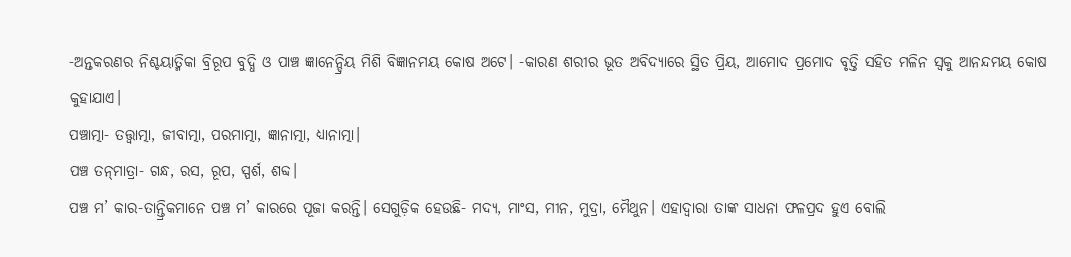-ଅନ୍ତକରଣର ନିଶ୍ଚୟାତ୍ମିକା ବ୍ରିରୂପ ବୁଦ୍ଧି ଓ ପାଞ୍ଚ ଜ୍ଞାନେନ୍ଦ୍ରିୟ ମିଶି ବିଜ୍ଞାନମୟ କୋଷ ଅଟେ। -କାରଣ ଶରୀର ଭୂତ ଅବିଦ୍ୟାରେ ସ୍ଥିତ ପ୍ରିୟ, ଆମୋଦ ପ୍ରମୋଦ ବୃତ୍ତି ସହିତ ମଳିନ ସ୍ବକୁ ଆନନ୍ଦମୟ କୋଷ କୁହାଯାଏ।
ପଞ୍ଚାତ୍ମା- ତତ୍ତ୍ୱାତ୍ମା, ଜୀବାତ୍ମା, ପରମାତ୍ମା, ଜ୍ଞାନାତ୍ମା, ଧ୍ୟାନାତ୍ମା।
ପଞ୍ଚ ତନ୍‌ମାତ୍ରା- ଗନ୍ଧ, ରସ, ରୂପ, ସ୍ପର୍ଶ, ଶବ୍ଦ।
ପଞ୍ଚ ମ’ କାର-ତାନ୍ତ୍ରିକମାନେ ପଞ୍ଚ ମ’ କାରରେ ପୂଜା କରନ୍ତି। ସେଗୁଡ଼ିକ ହେଉଛି- ମଦ୍ୟ, ମାଂସ, ମୀନ, ମୁଦ୍ରା, ମୈଥୁନ। ଏହାଦ୍ୱାରା ତାଙ୍କ ସାଧନା ଫଳପ୍ରଦ ହୁଏ ବୋଲି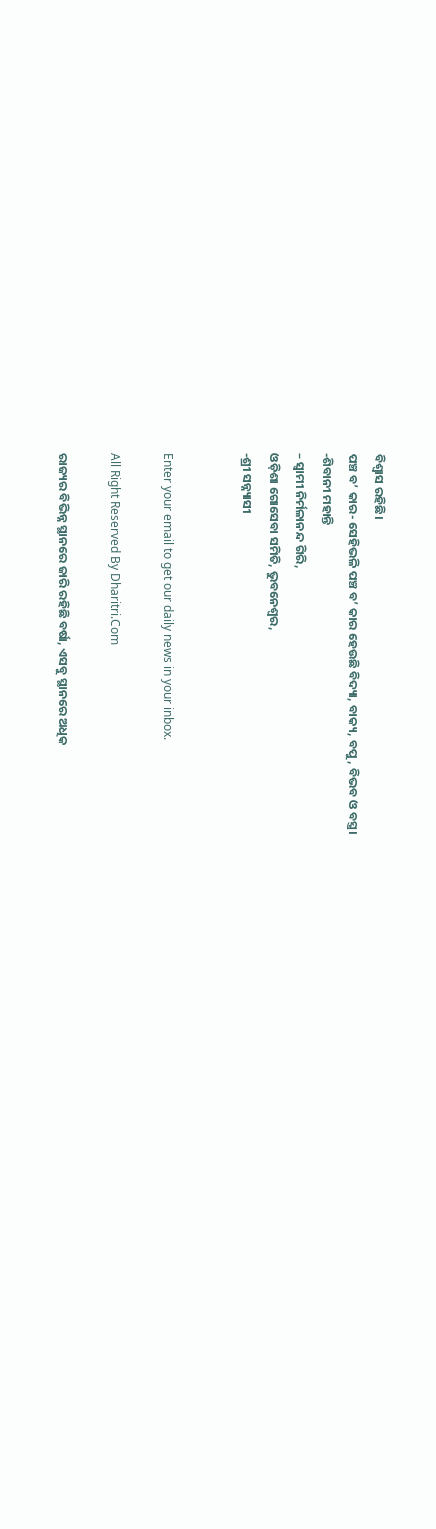ବିଶ୍ୱାସ ରହିଛି।
ପଞ୍ଚ ବ’ କାର- ସେହିଭଳି ପଞ୍ଚ ବ’ କାର ହେଉଛି ବିଦ୍ୟା, ବାକ୍ୟ, ବପୁ, ବିଭବ ଓ ବସ୍ତ୍ର।
-ଶିବାନୀ ମହାନ୍ତି
– ସ୍ବାମୀ ନିର୍ମଳାନନ୍ଦ ଗିରି,
ଓଡ଼ିଶା ଗୋସେବା ସମିତି, ଭୁବନେଶ୍ୱର,
-ଶ୍ରୀ ସନ୍ନ୍ୟାସୀ


Enter your email to get our daily news in your inbox.

All Right Reserved By Dharitri.Com

ରାଜ୍ୟର ବିଭିନ୍ନ ସ୍ଥାନରେ ଜାରି ରହିଛି ବର୍ଷା, ଏସବୁ ସ୍ଥାନରେ ଅଧିକ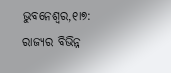ଭୁବନେଶ୍ୱର,୧ା୭: ରାଜ୍ୟର ବିଭିନ୍ନ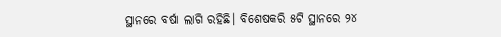ସ୍ଥାନରେ ବର୍ଷା ଲାଗି ରହିଛି। ବିଶେଷକରି ୫ଟି ସ୍ଥାନରେ ୨୪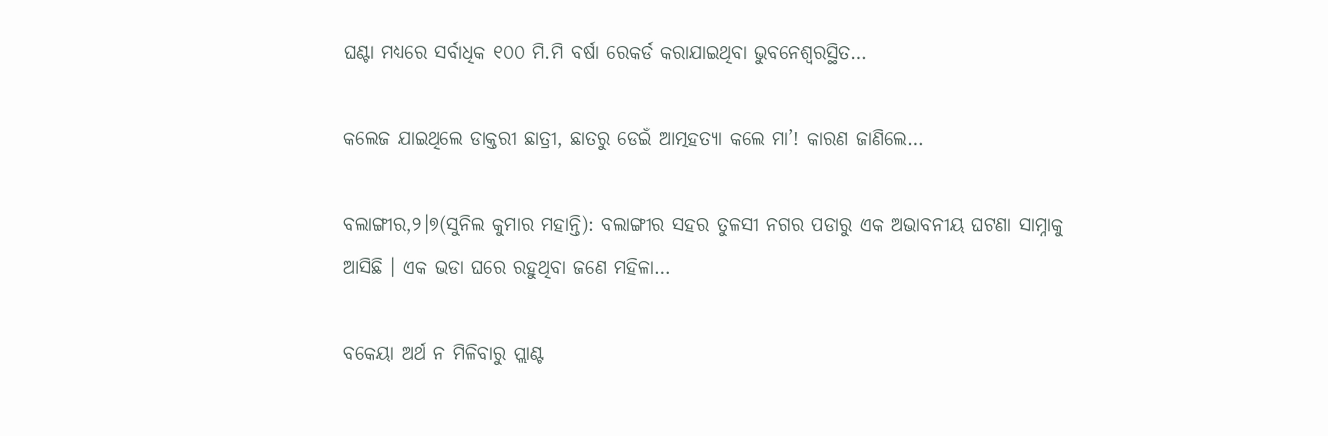ଘଣ୍ଟା ମଧ୍ୟରେ ସର୍ବାଧିକ ୧୦୦ ମି.ମି ବର୍ଷା ରେକର୍ଡ କରାଯାଇଥିବା ଭୁବନେଶ୍ୱରସ୍ଥିତ…

କଲେଜ ଯାଇଥିଲେ ଡାକ୍ତରୀ ଛାତ୍ରୀ, ଛାତରୁ ଡେଇଁ ଆତ୍ମହତ୍ୟା କଲେ ମା’! କାରଣ ଜାଣିଲେ…

ବଲାଙ୍ଗୀର,୨।୭(ସୁନିଲ କୁମାର ମହାନ୍ତି): ବଲାଙ୍ଗୀର ସହର ତୁଳସୀ ନଗର ପଡାରୁ ଏକ ଅଭାବନୀୟ ଘଟଣା ସାମ୍ନାକୁ ଆସିଛି । ଏକ ଭଡା ଘରେ ରହୁଥିବା ଜଣେ ମହିଳା…

ବକେୟା ଅର୍ଥ ନ ମିଳିବାରୁ ପ୍ଲାଣ୍ଟ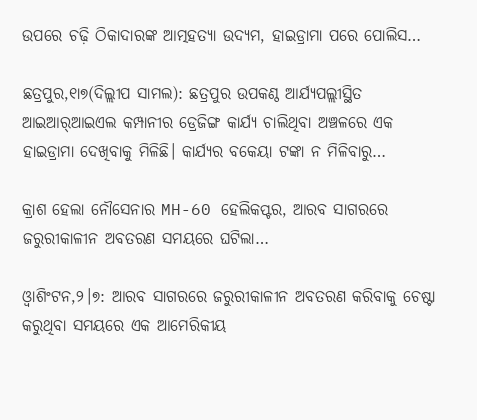ଉପରେ ଚଢ଼ି ଠିକାଦାରଙ୍କ ଆତ୍ମହତ୍ୟା ଉଦ୍ୟମ, ହାଇଡ୍ରାମା ପରେ ପୋଲିସ…

ଛତ୍ରପୁର,୧ା୭(ଦିଲ୍ଲୀପ ସାମଲ): ଛତ୍ରପୁର ଉପକଣ୍ଠ ଆର୍ଯ୍ୟପଲ୍ଲୀସ୍ଥିତ ଆଇଆର୍‌ଆଇଏଲ କମ୍ପାନୀର ଡ୍ରେଜିଙ୍ଗ କାର୍ଯ୍ୟ ଚାଲିଥିବା ଅଞ୍ଚଳରେ ଏକ ହାଇଡ୍ରାମା ଦେଖିବାକୁ ମିଳିଛି। କାର୍ଯ୍ୟର ବକେୟା ଟଙ୍କା ନ ମିଳିବାରୁ…

କ୍ରାଶ ହେଲା ନୌସେନାର MH-60 ହେଲିକପ୍ଟର, ଆରବ ସାଗରରେ ଜରୁରୀକାଳୀନ ଅବତରଣ ସମୟରେ ଘଟିଲା…

ଓ୍ବାଶିଂଟନ,୨।୭: ଆରବ ସାଗରରେ ଜରୁରୀକାଳୀନ ଅବତରଣ କରିବାକୁ ଚେଷ୍ଟା କରୁଥିବା ସମୟରେ ଏକ ଆମେରିକୀୟ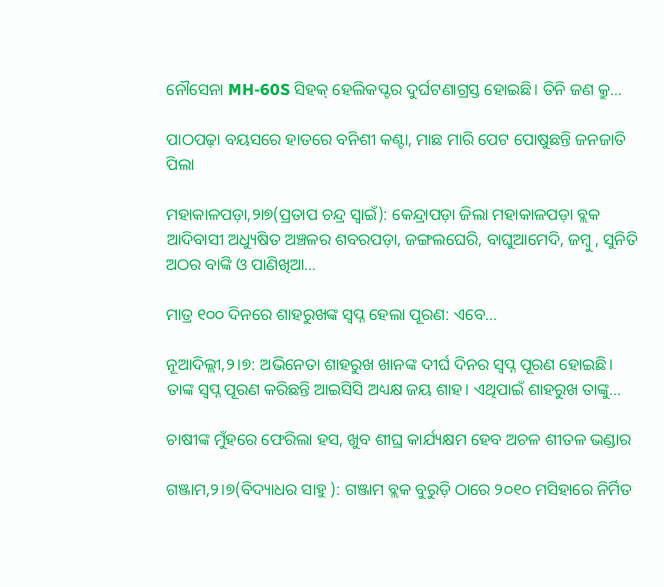ନୌସେନା MH-60S ସିହକ୍ ହେଲିକପ୍ଟର ଦୁର୍ଘଟଣାଗ୍ରସ୍ତ ହୋଇଛି। ତିନି ଜଣ କ୍ରୁ…

ପାଠପଢ଼ା ବୟସରେ ହାତରେ ବନିଶୀ କଣ୍ଟା, ମାଛ ମାରି ପେଟ ପୋଷୁଛନ୍ତି ଜନଜାତି ପିଲା

ମହାକାଳପଡ଼ା,୨ା୭(ପ୍ରତାପ ଚନ୍ଦ୍ର ସ୍ବାଇଁ): କେନ୍ଦ୍ରାପଡ଼ା ଜିଲା ମହାକାଳପଡ଼ା ବ୍ଲକ ଆଦିବାସୀ ଅଧ୍ୟୁଷିତ ଅଞ୍ଚଳର ଶବରପଡ଼ା, ଜଙ୍ଗଲଘେରି, ବାଘୁଆମେଦି, ଜମ୍ବୁ , ସୁନିତି ଅଠର ବାଙ୍କି ଓ ପାଣିଖିଆ…

ମାତ୍ର ୧୦୦ ଦିନରେ ଶାହରୁଖଙ୍କ ସ୍ବପ୍ନ ହେଲା ପୂରଣ: ଏବେ…

ନୂଆଦିଲ୍ଲୀ,୨।୭: ଅଭିନେତା ଶାହରୁଖ ଖାନଙ୍କ ଦୀର୍ଘ ଦିନର ସ୍ବପ୍ନ ପୂରଣ ହୋଇଛି। ତାଙ୍କ ସ୍ବପ୍ନ ପୂରଣ କରିଛନ୍ତି ଆଇସିସି ଅଧ୍ୟକ୍ଷ ଜୟ ଶାହ। ଏଥିପାଇଁ ଶାହରୁଖ ତାଙ୍କୁ…

ଚାଷୀଙ୍କ ମୁଁହରେ ଫେରିଲା ହସ, ଖୁବ ଶୀଘ୍ର କାର୍ଯ୍ୟକ୍ଷମ ହେବ ଅଚଳ ଶୀତଳ ଭଣ୍ଡାର

ଗଞ୍ଜାମ,୨।୭(ବିଦ୍ୟାଧର ସାହୁ ): ଗଞ୍ଜାମ ବ୍ଲକ ବୁରୁଡ଼ି ଠାରେ ୨୦୧୦ ମସିହାରେ ନିର୍ମିତ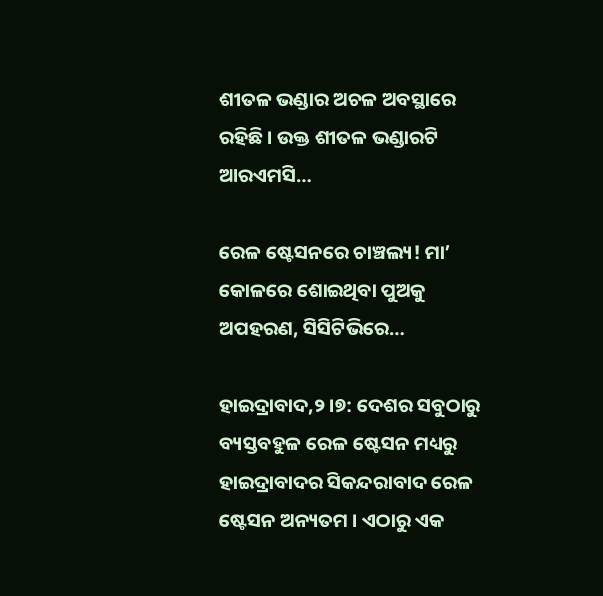ଶୀତଳ ଭଣ୍ଡାର ଅଚଳ ଅବସ୍ଥାରେ ରହିଛି । ଉକ୍ତ ଶୀତଳ ଭଣ୍ଡାରଟି ଆରଏମସି…

ରେଳ ଷ୍ଟେସନରେ ଚାଞ୍ଚଲ୍ୟ! ମା’ କୋଳରେ ଶୋଇଥିବା ପୁଅକୁ ଅପହରଣ, ସିସିଟିଭିରେ…

ହାଇଦ୍ରାବାଦ,୨।୭: ଦେଶର ସବୁଠାରୁ ବ୍ୟସ୍ତବହୁଳ ରେଳ ଷ୍ଟେସନ ମଧ୍ୟରୁ ହାଇଦ୍ରାବାଦର ସିକନ୍ଦରାବାଦ ରେଳ ଷ୍ଟେସନ ଅନ୍ୟତମ । ଏଠାରୁ ଏକ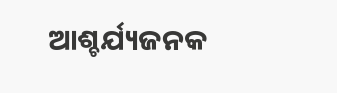ଆଶ୍ଚର୍ଯ୍ୟଜନକ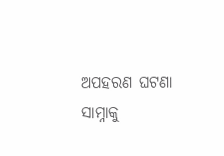ଅପହରଣ ଘଟଣା ସାମ୍ନାକୁ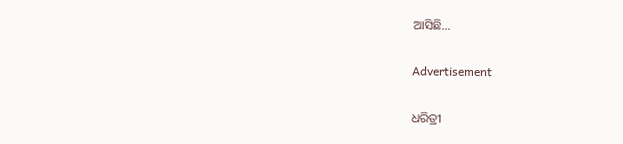ଆସିଛି…

Advertisement

ଧରିତ୍ରୀ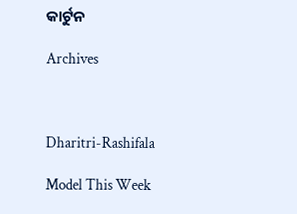କାର୍ଟୁନ

Archives



Dharitri-Rashifala

Model This Week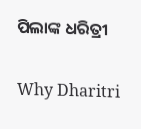ପିଲାଙ୍କ ଧରିତ୍ରୀ

Why Dharitri